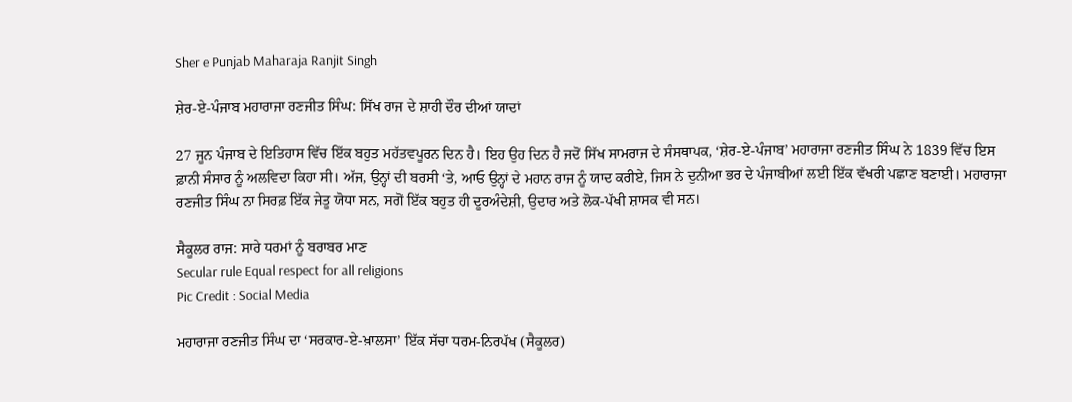Sher e Punjab Maharaja Ranjit Singh

ਸ਼ੇਰ-ਏ-ਪੰਜਾਬ ਮਹਾਰਾਜਾ ਰਣਜੀਤ ਸਿੰਘ: ਸਿੱਖ ਰਾਜ ਦੇ ਸ਼ਾਹੀ ਦੌਰ ਦੀਆਂ ਯਾਦਾਂ

27 ਜੂਨ ਪੰਜਾਬ ਦੇ ਇਤਿਹਾਸ ਵਿੱਚ ਇੱਕ ਬਹੁਤ ਮਹੱਤਵਪੂਰਨ ਦਿਨ ਹੈ। ਇਹ ਉਹ ਦਿਨ ਹੈ ਜਦੋਂ ਸਿੱਖ ਸਾਮਰਾਜ ਦੇ ਸੰਸਥਾਪਕ, ‘ਸ਼ੇਰ-ਏ-ਪੰਜਾਬ’ ਮਹਾਰਾਜਾ ਰਣਜੀਤ ਸਿੰਘ ਨੇ 1839 ਵਿੱਚ ਇਸ ਫ਼ਾਨੀ ਸੰਸਾਰ ਨੂੰ ਅਲਵਿਦਾ ਕਿਹਾ ਸੀ। ਅੱਜ, ਉਨ੍ਹਾਂ ਦੀ ਬਰਸੀ ‘ਤੇ, ਆਓ ਉਨ੍ਹਾਂ ਦੇ ਮਹਾਨ ਰਾਜ ਨੂੰ ਯਾਦ ਕਰੀਏ, ਜਿਸ ਨੇ ਦੁਨੀਆ ਭਰ ਦੇ ਪੰਜਾਬੀਆਂ ਲਈ ਇੱਕ ਵੱਖਰੀ ਪਛਾਣ ਬਣਾਈ। ਮਹਾਰਾਜਾ ਰਣਜੀਤ ਸਿੰਘ ਨਾ ਸਿਰਫ਼ ਇੱਕ ਜੇਤੂ ਯੋਧਾ ਸਨ, ਸਗੋਂ ਇੱਕ ਬਹੁਤ ਹੀ ਦੂਰਅੰਦੇਸ਼ੀ, ਉਦਾਰ ਅਤੇ ਲੋਕ-ਪੱਖੀ ਸ਼ਾਸਕ ਵੀ ਸਨ।

ਸੈਕੂਲਰ ਰਾਜ: ਸਾਰੇ ਧਰਮਾਂ ਨੂੰ ਬਰਾਬਰ ਮਾਣ
Secular rule Equal respect for all religions
Pic Credit : Social Media

ਮਹਾਰਾਜਾ ਰਣਜੀਤ ਸਿੰਘ ਦਾ ‘ਸਰਕਾਰ-ਏ-ਖ਼ਾਲਸਾ’ ਇੱਕ ਸੱਚਾ ਧਰਮ-ਨਿਰਪੱਖ (ਸੈਕੂਲਰ)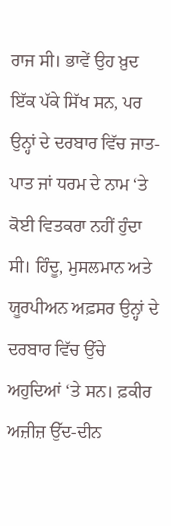ਰਾਜ ਸੀ। ਭਾਵੇਂ ਉਹ ਖ਼ੁਦ ਇੱਕ ਪੱਕੇ ਸਿੱਖ ਸਨ, ਪਰ ਉਨ੍ਹਾਂ ਦੇ ਦਰਬਾਰ ਵਿੱਚ ਜਾਤ-ਪਾਤ ਜਾਂ ਧਰਮ ਦੇ ਨਾਮ ‘ਤੇ ਕੋਈ ਵਿਤਕਰਾ ਨਹੀਂ ਹੁੰਦਾ ਸੀ। ਹਿੰਦੂ, ਮੁਸਲਮਾਨ ਅਤੇ ਯੂਰਪੀਅਨ ਅਫ਼ਸਰ ਉਨ੍ਹਾਂ ਦੇ ਦਰਬਾਰ ਵਿੱਚ ਉੱਚੇ ਅਹੁਦਿਆਂ ‘ਤੇ ਸਨ। ਫ਼ਕੀਰ ਅਜ਼ੀਜ਼ ਉੱਦ-ਦੀਨ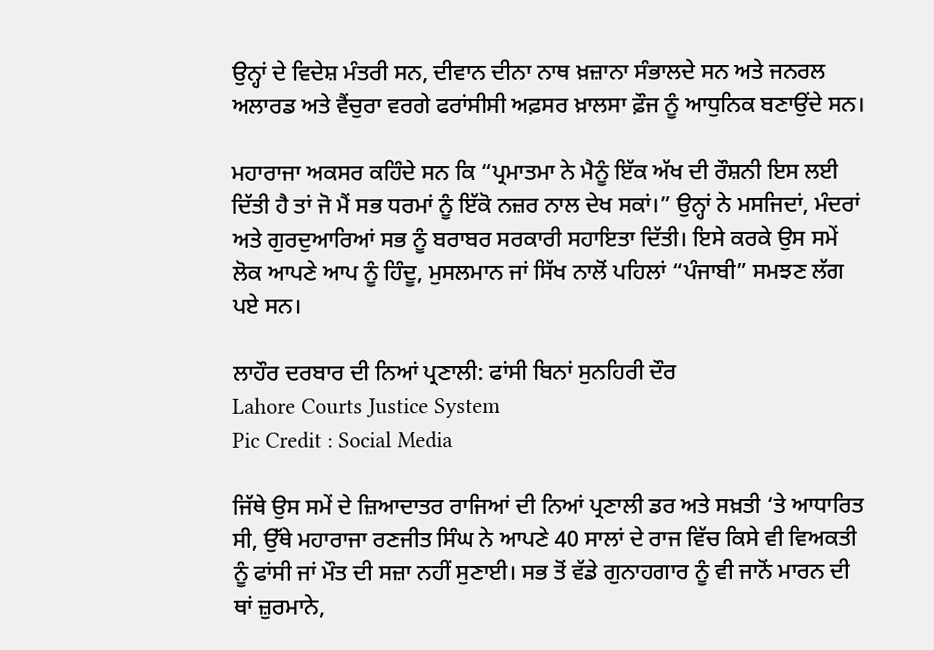ਉਨ੍ਹਾਂ ਦੇ ਵਿਦੇਸ਼ ਮੰਤਰੀ ਸਨ, ਦੀਵਾਨ ਦੀਨਾ ਨਾਥ ਖ਼ਜ਼ਾਨਾ ਸੰਭਾਲਦੇ ਸਨ ਅਤੇ ਜਨਰਲ ਅਲਾਰਡ ਅਤੇ ਵੈਂਚੁਰਾ ਵਰਗੇ ਫਰਾਂਸੀਸੀ ਅਫ਼ਸਰ ਖ਼ਾਲਸਾ ਫ਼ੌਜ ਨੂੰ ਆਧੁਨਿਕ ਬਣਾਉਂਦੇ ਸਨ।

ਮਹਾਰਾਜਾ ਅਕਸਰ ਕਹਿੰਦੇ ਸਨ ਕਿ “ਪ੍ਰਮਾਤਮਾ ਨੇ ਮੈਨੂੰ ਇੱਕ ਅੱਖ ਦੀ ਰੌਸ਼ਨੀ ਇਸ ਲਈ ਦਿੱਤੀ ਹੈ ਤਾਂ ਜੋ ਮੈਂ ਸਭ ਧਰਮਾਂ ਨੂੰ ਇੱਕੋ ਨਜ਼ਰ ਨਾਲ ਦੇਖ ਸਕਾਂ।” ਉਨ੍ਹਾਂ ਨੇ ਮਸਜਿਦਾਂ, ਮੰਦਰਾਂ ਅਤੇ ਗੁਰਦੁਆਰਿਆਂ ਸਭ ਨੂੰ ਬਰਾਬਰ ਸਰਕਾਰੀ ਸਹਾਇਤਾ ਦਿੱਤੀ। ਇਸੇ ਕਰਕੇ ਉਸ ਸਮੇਂ ਲੋਕ ਆਪਣੇ ਆਪ ਨੂੰ ਹਿੰਦੂ, ਮੁਸਲਮਾਨ ਜਾਂ ਸਿੱਖ ਨਾਲੋਂ ਪਹਿਲਾਂ “ਪੰਜਾਬੀ” ਸਮਝਣ ਲੱਗ ਪਏ ਸਨ।

ਲਾਹੌਰ ਦਰਬਾਰ ਦੀ ਨਿਆਂ ਪ੍ਰਣਾਲੀ: ਫਾਂਸੀ ਬਿਨਾਂ ਸੁਨਹਿਰੀ ਦੌਰ
Lahore Courts Justice System
Pic Credit : Social Media

ਜਿੱਥੇ ਉਸ ਸਮੇਂ ਦੇ ਜ਼ਿਆਦਾਤਰ ਰਾਜਿਆਂ ਦੀ ਨਿਆਂ ਪ੍ਰਣਾਲੀ ਡਰ ਅਤੇ ਸਖ਼ਤੀ ‘ਤੇ ਆਧਾਰਿਤ ਸੀ, ਉੱਥੇ ਮਹਾਰਾਜਾ ਰਣਜੀਤ ਸਿੰਘ ਨੇ ਆਪਣੇ 40 ਸਾਲਾਂ ਦੇ ਰਾਜ ਵਿੱਚ ਕਿਸੇ ਵੀ ਵਿਅਕਤੀ ਨੂੰ ਫਾਂਸੀ ਜਾਂ ਮੌਤ ਦੀ ਸਜ਼ਾ ਨਹੀਂ ਸੁਣਾਈ। ਸਭ ਤੋਂ ਵੱਡੇ ਗੁਨਾਹਗਾਰ ਨੂੰ ਵੀ ਜਾਨੋਂ ਮਾਰਨ ਦੀ ਥਾਂ ਜ਼ੁਰਮਾਨੇ,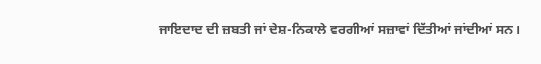ਜਾਇਦਾਦ ਦੀ ਜ਼ਬਤੀ ਜਾਂ ਦੇਸ਼-ਨਿਕਾਲੇ ਵਰਗੀਆਂ ਸਜ਼ਾਵਾਂ ਦਿੱਤੀਆਂ ਜਾਂਦੀਆਂ ਸਨ।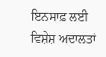ਇਨਸਾਫ਼ ਲਈ ਵਿਸ਼ੇਸ਼ ਅਦਾਲਤਾਂ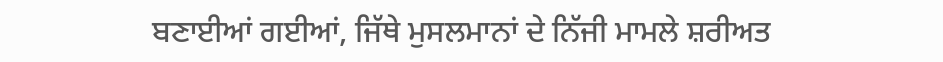ਬਣਾਈਆਂ ਗਈਆਂ, ਜਿੱਥੇ ਮੁਸਲਮਾਨਾਂ ਦੇ ਨਿੱਜੀ ਮਾਮਲੇ ਸ਼ਰੀਅਤ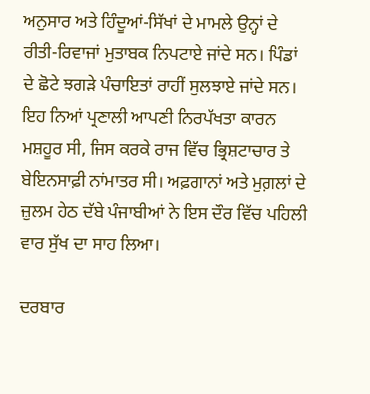ਅਨੁਸਾਰ ਅਤੇ ਹਿੰਦੂਆਂ-ਸਿੱਖਾਂ ਦੇ ਮਾਮਲੇ ਉਨ੍ਹਾਂ ਦੇ ਰੀਤੀ-ਰਿਵਾਜਾਂ ਮੁਤਾਬਕ ਨਿਪਟਾਏ ਜਾਂਦੇ ਸਨ। ਪਿੰਡਾਂ ਦੇ ਛੋਟੇ ਝਗੜੇ ਪੰਚਾਇਤਾਂ ਰਾਹੀਂ ਸੁਲਝਾਏ ਜਾਂਦੇ ਸਨ। ਇਹ ਨਿਆਂ ਪ੍ਰਣਾਲੀ ਆਪਣੀ ਨਿਰਪੱਖਤਾ ਕਾਰਨ ਮਸ਼ਹੂਰ ਸੀ, ਜਿਸ ਕਰਕੇ ਰਾਜ ਵਿੱਚ ਭ੍ਰਿਸ਼ਟਾਚਾਰ ਤੇ ਬੇਇਨਸਾਫ਼ੀ ਨਾਂਮਾਤਰ ਸੀ। ਅਫ਼ਗਾਨਾਂ ਅਤੇ ਮੁਗ਼ਲਾਂ ਦੇ ਜ਼ੁਲਮ ਹੇਠ ਦੱਬੇ ਪੰਜਾਬੀਆਂ ਨੇ ਇਸ ਦੌਰ ਵਿੱਚ ਪਹਿਲੀ ਵਾਰ ਸੁੱਖ ਦਾ ਸਾਹ ਲਿਆ।

ਦਰਬਾਰ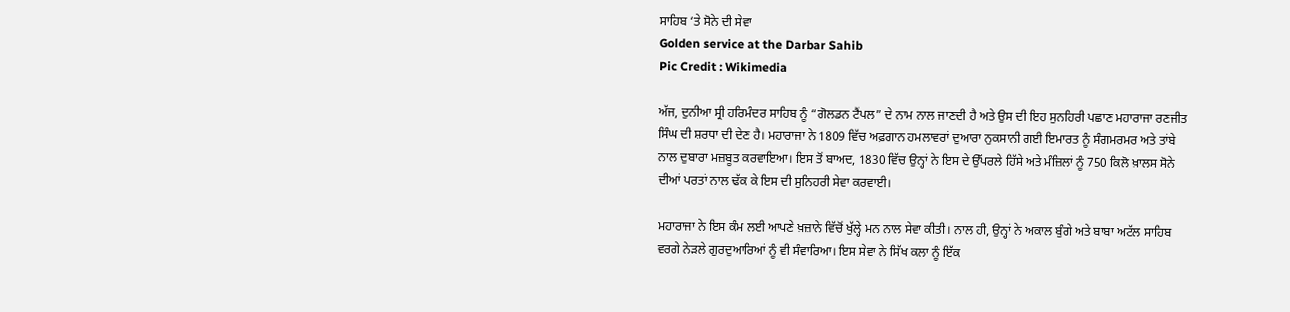ਸਾਹਿਬ ‘ਤੇ ਸੋਨੇ ਦੀ ਸੇਵਾ
Golden service at the Darbar Sahib
Pic Credit : Wikimedia

ਅੱਜ, ਦੁਨੀਆ ਸ੍ਰੀ ਹਰਿਮੰਦਰ ਸਾਹਿਬ ਨੂੰ “ਗੋਲਡਨ ਟੈਂਪਲ” ਦੇ ਨਾਮ ਨਾਲ ਜਾਣਦੀ ਹੈ ਅਤੇ ਉਸ ਦੀ ਇਹ ਸੁਨਹਿਰੀ ਪਛਾਣ ਮਹਾਰਾਜਾ ਰਣਜੀਤ ਸਿੰਘ ਦੀ ਸ਼ਰਧਾ ਦੀ ਦੇਣ ਹੈ। ਮਹਾਰਾਜਾ ਨੇ 1809 ਵਿੱਚ ਅਫ਼ਗਾਨ ਹਮਲਾਵਰਾਂ ਦੁਆਰਾ ਨੁਕਸਾਨੀ ਗਈ ਇਮਾਰਤ ਨੂੰ ਸੰਗਮਰਮਰ ਅਤੇ ਤਾਂਬੇ ਨਾਲ ਦੁਬਾਰਾ ਮਜ਼ਬੂਤ ਕਰਵਾਇਆ। ਇਸ ਤੋਂ ਬਾਅਦ, 1830 ਵਿੱਚ ਉਨ੍ਹਾਂ ਨੇ ਇਸ ਦੇ ਉੱਪਰਲੇ ਹਿੱਸੇ ਅਤੇ ਮੰਜ਼ਿਲਾਂ ਨੂੰ 750 ਕਿਲੋ ਖ਼ਾਲਸ ਸੋਨੇ ਦੀਆਂ ਪਰਤਾਂ ਨਾਲ ਢੱਕ ਕੇ ਇਸ ਦੀ ਸੁਨਿਹਰੀ ਸੇਵਾ ਕਰਵਾਈ।

ਮਹਾਰਾਜਾ ਨੇ ਇਸ ਕੰਮ ਲਈ ਆਪਣੇ ਖ਼ਜ਼ਾਨੇ ਵਿੱਚੋਂ ਖੁੱਲ੍ਹੇ ਮਨ ਨਾਲ ਸੇਵਾ ਕੀਤੀ। ਨਾਲ ਹੀ, ਉਨ੍ਹਾਂ ਨੇ ਅਕਾਲ ਬੁੰਗੇ ਅਤੇ ਬਾਬਾ ਅਟੱਲ ਸਾਹਿਬ ਵਰਗੇ ਨੇੜਲੇ ਗੁਰਦੁਆਰਿਆਂ ਨੂੰ ਵੀ ਸੰਵਾਰਿਆ। ਇਸ ਸੇਵਾ ਨੇ ਸਿੱਖ ਕਲਾ ਨੂੰ ਇੱਕ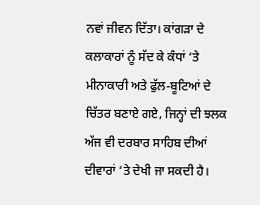ਨਵਾਂ ਜੀਵਨ ਦਿੱਤਾ। ਕਾਂਗੜਾ ਦੇ ਕਲਾਕਾਰਾਂ ਨੂੰ ਸੱਦ ਕੇ ਕੰਧਾਂ ‘ਤੇ ਮੀਨਾਕਾਰੀ ਅਤੇ ਫੁੱਲ-ਬੂਟਿਆਂ ਦੇ ਚਿੱਤਰ ਬਣਾਏ ਗਏ, ਜਿਨ੍ਹਾਂ ਦੀ ਝਲਕ ਅੱਜ ਵੀ ਦਰਬਾਰ ਸਾਹਿਬ ਦੀਆਂ ਦੀਵਾਰਾਂ ‘ਤੇ ਦੇਖੀ ਜਾ ਸਕਦੀ ਹੈ।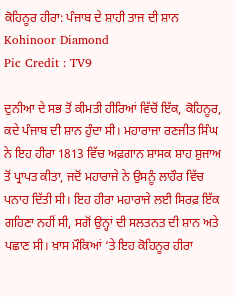ਕੋਹਿਨੂਰ ਹੀਰਾ: ਪੰਜਾਬ ਦੇ ਸ਼ਾਹੀ ਤਾਜ ਦੀ ਸ਼ਾਨ
Kohinoor Diamond
Pic Credit : TV9

ਦੁਨੀਆ ਦੇ ਸਭ ਤੋਂ ਕੀਮਤੀ ਹੀਰਿਆਂ ਵਿੱਚੋਂ ਇੱਕ, ਕੋਹਿਨੂਰ, ਕਦੇ ਪੰਜਾਬ ਦੀ ਸ਼ਾਨ ਹੁੰਦਾ ਸੀ। ਮਹਾਰਾਜਾ ਰਣਜੀਤ ਸਿੰਘ ਨੇ ਇਹ ਹੀਰਾ 1813 ਵਿੱਚ ਅਫ਼ਗਾਨ ਸ਼ਾਸਕ ਸ਼ਾਹ ਸ਼ੁਜਾਅ ਤੋਂ ਪ੍ਰਾਪਤ ਕੀਤਾ, ਜਦੋਂ ਮਹਾਰਾਜੇ ਨੇ ਉਸਨੂੰ ਲਾਹੌਰ ਵਿੱਚ ਪਨਾਹ ਦਿੱਤੀ ਸੀ। ਇਹ ਹੀਰਾ ਮਹਾਰਾਜੇ ਲਈ ਸਿਰਫ਼ ਇੱਕ ਗਹਿਣਾ ਨਹੀਂ ਸੀ, ਸਗੋਂ ਉਨ੍ਹਾਂ ਦੀ ਸਲਤਨਤ ਦੀ ਸ਼ਾਨ ਅਤੇ ਪਛਾਣ ਸੀ। ਖ਼ਾਸ ਮੌਕਿਆਂ ‘ਤੇ ਇਹ ਕੋਹਿਨੂਰ ਹੀਰਾ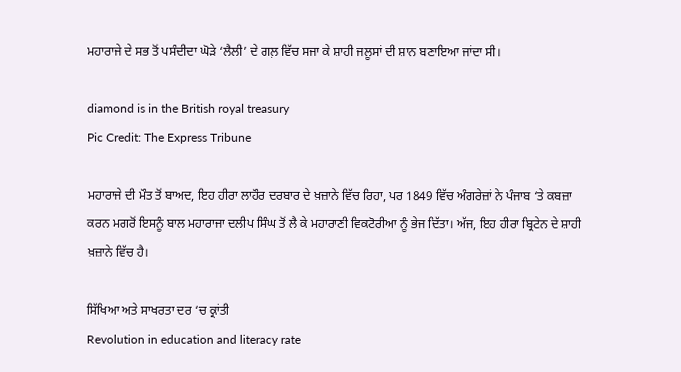ਮਹਾਰਾਜੇ ਦੇ ਸਭ ਤੋਂ ਪਸੰਦੀਦਾ ਘੋੜੇ ‘ਲੈਲੀ’ ਦੇ ਗਲ਼ ਵਿੱਚ ਸਜਾ ਕੇ ਸ਼ਾਹੀ ਜਲੂਸਾਂ ਦੀ ਸ਼ਾਨ ਬਣਾਇਆ ਜਾਂਦਾ ਸੀ।

diamond is in the British royal treasury
Pic Credit: The Express Tribune

ਮਹਾਰਾਜੇ ਦੀ ਮੌਤ ਤੋਂ ਬਾਅਦ, ਇਹ ਹੀਰਾ ਲਾਹੌਰ ਦਰਬਾਰ ਦੇ ਖ਼ਜ਼ਾਨੇ ਵਿੱਚ ਰਿਹਾ, ਪਰ 1849 ਵਿੱਚ ਅੰਗਰੇਜ਼ਾਂ ਨੇ ਪੰਜਾਬ ‘ਤੇ ਕਬਜ਼ਾ ਕਰਨ ਮਗਰੋਂ ਇਸਨੂੰ ਬਾਲ ਮਹਾਰਾਜਾ ਦਲੀਪ ਸਿੰਘ ਤੋਂ ਲੈ ਕੇ ਮਹਾਰਾਣੀ ਵਿਕਟੋਰੀਆ ਨੂੰ ਭੇਜ ਦਿੱਤਾ। ਅੱਜ, ਇਹ ਹੀਰਾ ਬ੍ਰਿਟੇਨ ਦੇ ਸ਼ਾਹੀ ਖ਼ਜ਼ਾਨੇ ਵਿੱਚ ਹੈ।

ਸਿੱਖਿਆ ਅਤੇ ਸਾਖਰਤਾ ਦਰ ‘ਚ ਕ੍ਰਾਂਤੀ
Revolution in education and literacy rate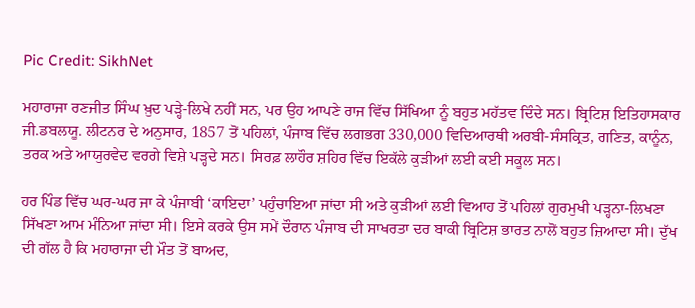Pic Credit: SikhNet

ਮਹਾਰਾਜਾ ਰਣਜੀਤ ਸਿੰਘ ਖ਼ੁਦ ਪੜ੍ਹੇ-ਲਿਖੇ ਨਹੀਂ ਸਨ, ਪਰ ਉਹ ਆਪਣੇ ਰਾਜ ਵਿੱਚ ਸਿੱਖਿਆ ਨੂੰ ਬਹੁਤ ਮਹੱਤਵ ਦਿੰਦੇ ਸਨ। ਬ੍ਰਿਟਿਸ਼ ਇਤਿਹਾਸਕਾਰ ਜੀ.ਡਬਲਯੂ. ਲੀਟਨਰ ਦੇ ਅਨੁਸਾਰ, 1857 ਤੋਂ ਪਹਿਲਾਂ, ਪੰਜਾਬ ਵਿੱਚ ਲਗਭਗ 330,000 ਵਿਦਿਆਰਥੀ ਅਰਬੀ-ਸੰਸਕ੍ਰਿਤ, ਗਣਿਤ, ਕਾਨੂੰਨ, ਤਰਕ ਅਤੇ ਆਯੁਰਵੇਦ ਵਰਗੇ ਵਿਸ਼ੇ ਪੜ੍ਹਦੇ ਸਨ। ਸਿਰਫ਼ ਲਾਹੌਰ ਸ਼ਹਿਰ ਵਿੱਚ ਇਕੱਲੇ ਕੁੜੀਆਂ ਲਈ ਕਈ ਸਕੂਲ ਸਨ।

ਹਰ ਪਿੰਡ ਵਿੱਚ ਘਰ-ਘਰ ਜਾ ਕੇ ਪੰਜਾਬੀ ‘ਕਾਇਦਾ’ ਪਹੁੰਚਾਇਆ ਜਾਂਦਾ ਸੀ ਅਤੇ ਕੁੜੀਆਂ ਲਈ ਵਿਆਹ ਤੋਂ ਪਹਿਲਾਂ ਗੁਰਮੁਖੀ ਪੜ੍ਹਨਾ-ਲਿਖਣਾ ਸਿੱਖਣਾ ਆਮ ਮੰਨਿਆ ਜਾਂਦਾ ਸੀ। ਇਸੇ ਕਰਕੇ ਉਸ ਸਮੇਂ ਦੌਰਾਨ ਪੰਜਾਬ ਦੀ ਸਾਖਰਤਾ ਦਰ ਬਾਕੀ ਬ੍ਰਿਟਿਸ਼ ਭਾਰਤ ਨਾਲੋਂ ਬਹੁਤ ਜ਼ਿਆਦਾ ਸੀ। ਦੁੱਖ ਦੀ ਗੱਲ ਹੈ ਕਿ ਮਹਾਰਾਜਾ ਦੀ ਮੌਤ ਤੋਂ ਬਾਅਦ,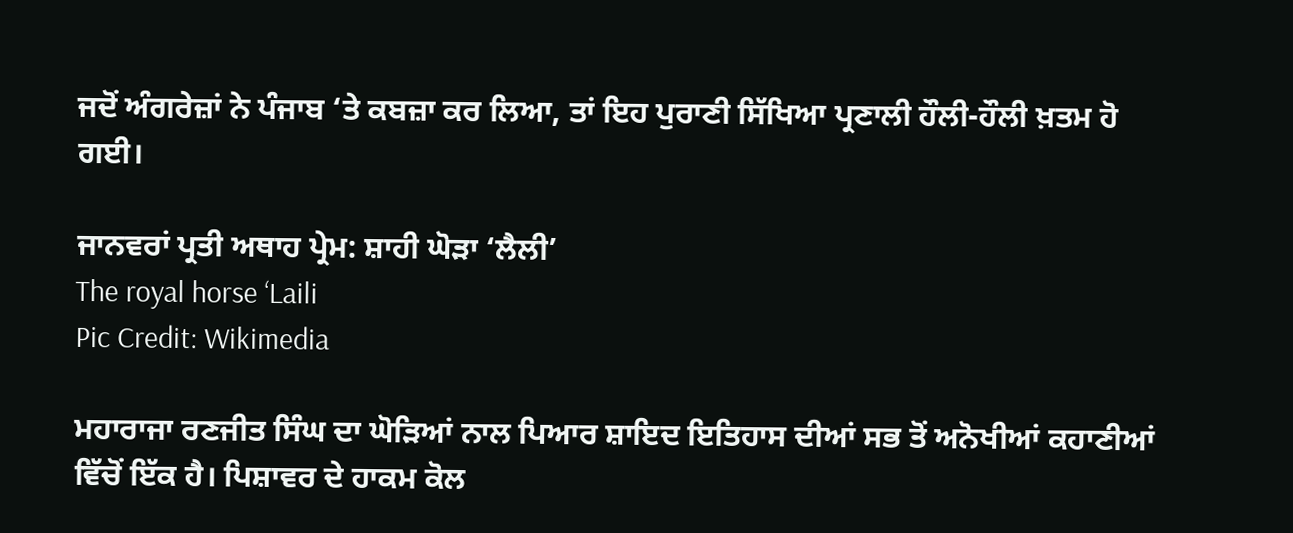ਜਦੋਂ ਅੰਗਰੇਜ਼ਾਂ ਨੇ ਪੰਜਾਬ ‘ਤੇ ਕਬਜ਼ਾ ਕਰ ਲਿਆ, ਤਾਂ ਇਹ ਪੁਰਾਣੀ ਸਿੱਖਿਆ ਪ੍ਰਣਾਲੀ ਹੌਲੀ-ਹੌਲੀ ਖ਼ਤਮ ਹੋ ਗਈ।

ਜਾਨਵਰਾਂ ਪ੍ਰਤੀ ਅਥਾਹ ਪ੍ਰੇਮ: ਸ਼ਾਹੀ ਘੋੜਾ ‘ਲੈਲੀ’
The royal horse ‘Laili
Pic Credit: Wikimedia

ਮਹਾਰਾਜਾ ਰਣਜੀਤ ਸਿੰਘ ਦਾ ਘੋੜਿਆਂ ਨਾਲ ਪਿਆਰ ਸ਼ਾਇਦ ਇਤਿਹਾਸ ਦੀਆਂ ਸਭ ਤੋਂ ਅਨੋਖੀਆਂ ਕਹਾਣੀਆਂ ਵਿੱਚੋਂ ਇੱਕ ਹੈ। ਪਿਸ਼ਾਵਰ ਦੇ ਹਾਕਮ ਕੋਲ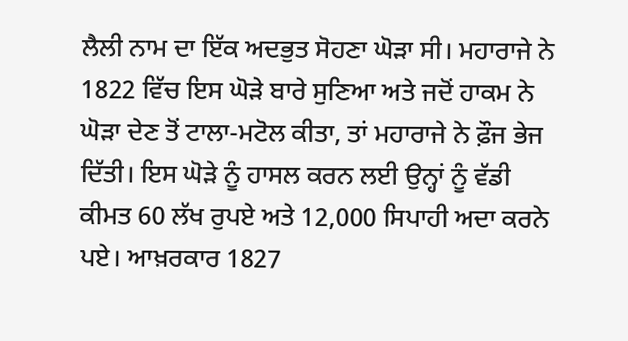ਲੈਲੀ ਨਾਮ ਦਾ ਇੱਕ ਅਦਭੁਤ ਸੋਹਣਾ ਘੋੜਾ ਸੀ। ਮਹਾਰਾਜੇ ਨੇ 1822 ਵਿੱਚ ਇਸ ਘੋੜੇ ਬਾਰੇ ਸੁਣਿਆ ਅਤੇ ਜਦੋਂ ਹਾਕਮ ਨੇ ਘੋੜਾ ਦੇਣ ਤੋਂ ਟਾਲਾ-ਮਟੋਲ ਕੀਤਾ, ਤਾਂ ਮਹਾਰਾਜੇ ਨੇ ਫ਼ੌਜ ਭੇਜ ਦਿੱਤੀ। ਇਸ ਘੋੜੇ ਨੂੰ ਹਾਸਲ ਕਰਨ ਲਈ ਉਨ੍ਹਾਂ ਨੂੰ ਵੱਡੀ ਕੀਮਤ 60 ਲੱਖ ਰੁਪਏ ਅਤੇ 12,000 ਸਿਪਾਹੀ ਅਦਾ ਕਰਨੇ ਪਏ। ਆਖ਼ਰਕਾਰ 1827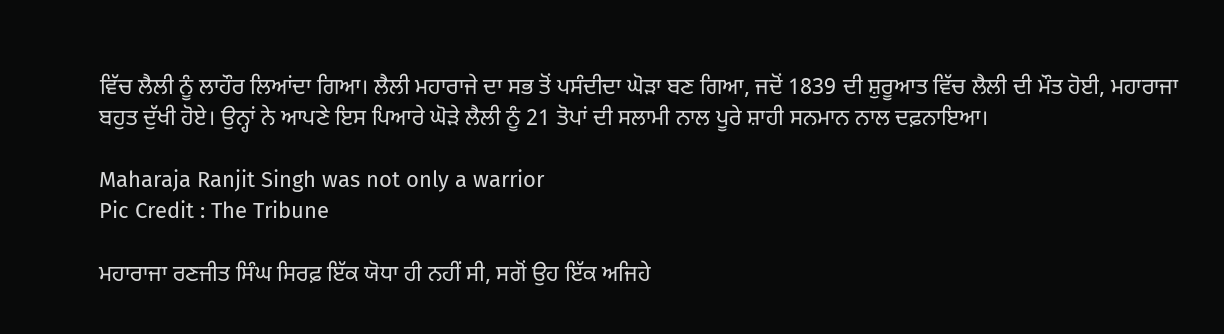ਵਿੱਚ ਲੈਲੀ ਨੂੰ ਲਾਹੌਰ ਲਿਆਂਦਾ ਗਿਆ। ਲੈਲੀ ਮਹਾਰਾਜੇ ਦਾ ਸਭ ਤੋਂ ਪਸੰਦੀਦਾ ਘੋੜਾ ਬਣ ਗਿਆ, ਜਦੋਂ 1839 ਦੀ ਸ਼ੁਰੂਆਤ ਵਿੱਚ ਲੈਲੀ ਦੀ ਮੌਤ ਹੋਈ, ਮਹਾਰਾਜਾ ਬਹੁਤ ਦੁੱਖੀ ਹੋਏ। ਉਨ੍ਹਾਂ ਨੇ ਆਪਣੇ ਇਸ ਪਿਆਰੇ ਘੋੜੇ ਲੈਲੀ ਨੂੰ 21 ਤੋਪਾਂ ਦੀ ਸਲਾਮੀ ਨਾਲ ਪੂਰੇ ਸ਼ਾਹੀ ਸਨਮਾਨ ਨਾਲ ਦਫ਼ਨਾਇਆ।

Maharaja Ranjit Singh was not only a warrior
Pic Credit : The Tribune

ਮਹਾਰਾਜਾ ਰਣਜੀਤ ਸਿੰਘ ਸਿਰਫ਼ ਇੱਕ ਯੋਧਾ ਹੀ ਨਹੀਂ ਸੀ, ਸਗੋਂ ਉਹ ਇੱਕ ਅਜਿਹੇ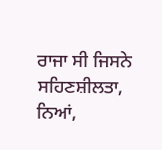ਰਾਜਾ ਸੀ ਜਿਸਨੇ ਸਹਿਣਸ਼ੀਲਤਾ, ਨਿਆਂ,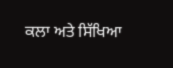ਕਲਾ ਅਤੇ ਸਿੱਖਿਆ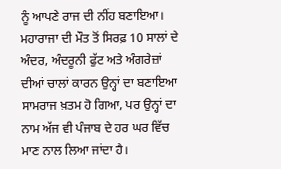ਨੂੰ ਆਪਣੇ ਰਾਜ ਦੀ ਨੀਂਹ ਬਣਾਇਆ। ਮਹਾਰਾਜਾ ਦੀ ਮੌਤ ਤੋਂ ਸਿਰਫ਼ 10 ਸਾਲਾਂ ਦੇ ਅੰਦਰ, ਅੰਦਰੂਨੀ ਫੁੱਟ ਅਤੇ ਅੰਗਰੇਜ਼ਾਂ ਦੀਆਂ ਚਾਲਾਂ ਕਾਰਨ ਉਨ੍ਹਾਂ ਦਾ ਬਣਾਇਆ ਸਾਮਰਾਜ ਖ਼ਤਮ ਹੋ ਗਿਆ, ਪਰ ਉਨ੍ਹਾਂ ਦਾ ਨਾਮ ਅੱਜ ਵੀ ਪੰਜਾਬ ਦੇ ਹਰ ਘਰ ਵਿੱਚ ਮਾਣ ਨਾਲ ਲਿਆ ਜਾਂਦਾ ਹੈ।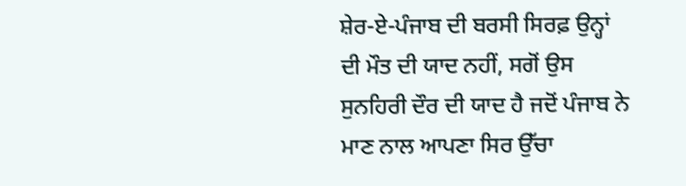ਸ਼ੇਰ-ਏ-ਪੰਜਾਬ ਦੀ ਬਰਸੀ ਸਿਰਫ਼ ਉਨ੍ਹਾਂ ਦੀ ਮੌਤ ਦੀ ਯਾਦ ਨਹੀਂ, ਸਗੋਂ ਉਸ ਸੁਨਹਿਰੀ ਦੌਰ ਦੀ ਯਾਦ ਹੈ ਜਦੋਂ ਪੰਜਾਬ ਨੇ ਮਾਣ ਨਾਲ ਆਪਣਾ ਸਿਰ ਉੱਚਾ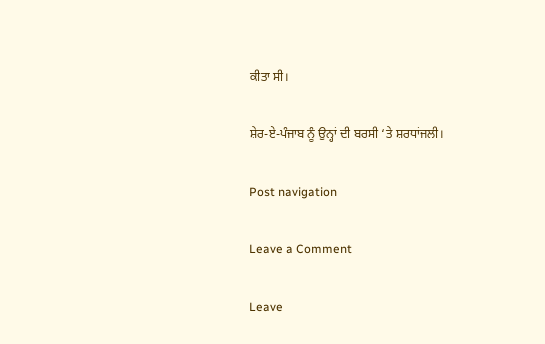ਕੀਤਾ ਸੀ।

ਸ਼ੇਰ-ਏ-ਪੰਜਾਬ ਨੂੰ ਉਨ੍ਹਾਂ ਦੀ ਬਰਸੀ ‘ਤੇ ਸ਼ਰਧਾਂਜਲੀ।

Post navigation

Leave a Comment

Leave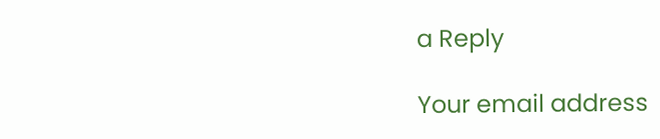a Reply

Your email address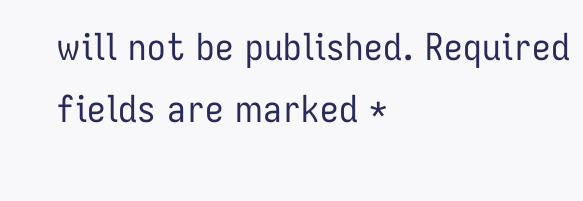will not be published. Required fields are marked *